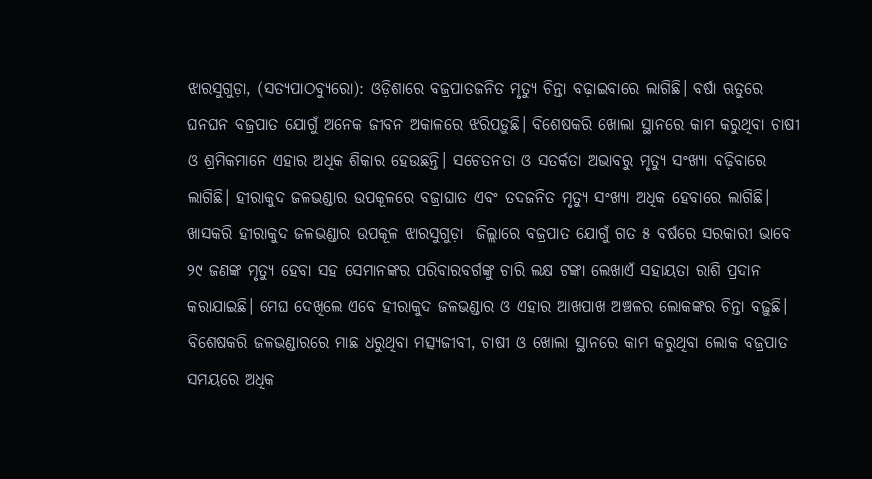ଝାରସୁଗୁଡ଼ା, (ସତ୍ୟପାଠବ୍ୟୁରୋ): ଓଡ଼ିଶାରେ ବଜ୍ରପାତଜନିତ ମୃତ୍ୟୁ ଚିନ୍ତା ବଢ଼ାଇବାରେ ଲାଗିଛି। ବର୍ଷା ଋତୁରେ ଘନଘନ ବଜ୍ରପାତ ଯୋଗୁଁ ଅନେକ ଜୀବନ ଅକାଳରେ ଝରିପଡ଼ୁଛି। ବିଶେଷକରି ଖୋଲା ସ୍ଥାନରେ କାମ କରୁଥିବା ଚାଷୀ ଓ ଶ୍ରମିକମାନେ ଏହାର ଅଧିକ ଶିକାର ହେଉଛନ୍ତି। ସଚେତନତା ଓ ସତର୍କତା ଅଭାବରୁ ମୃତ୍ୟୁ ସଂଖ୍ୟା ବଢ଼ିବାରେ ଲାଗିଛି। ହୀରାକୁଦ ଜଳଭଣ୍ଡାର ଉପକୂଳରେ ବଜ୍ରାଘାତ ଏବଂ ତଦଜନିତ ମୃତ୍ୟୁ ସଂଖ୍ୟା ଅଧିକ ହେବାରେ ଲାଗିଛି। ଖାସକରି ହୀରାକୁଦ ଜଳଭଣ୍ଡାର ଉପକୂଳ ଝାରସୁଗୁଡ଼ା  ଜିଲ୍ଲାରେ ବଜ୍ରପାତ ଯୋଗୁଁ ଗତ ୫ ବର୍ଷରେ ସରକାରୀ ଭାବେ ୨୯ ଜଣଙ୍କ ମୃତ୍ୟୁ ହେବା ସହ ସେମାନଙ୍କର ପରିବାରବର୍ଗଙ୍କୁ ଚାରି ଲକ୍ଷ ଟଙ୍କା ଲେଖାଏଁ ସହାୟତା ରାଶି ପ୍ରଦାନ କରାଯାଇଛି। ମେଘ ଦେଖିଲେ ଏବେ ହୀରାକୁଦ ଜଳଭଣ୍ଡାର ଓ ଏହାର ଆଖପାଖ ଅଞ୍ଚଳର ଲୋକଙ୍କର ଚିନ୍ତା ବଢ଼ୁଛି। ବିଶେଷକରି ଜଳଭଣ୍ଡାରରେ ମାଛ ଧରୁଥିବା ମତ୍ସ୍ୟଜୀବୀ, ଚାଷୀ ଓ ଖୋଲା ସ୍ଥାନରେ କାମ କରୁଥିବା ଲୋକ ବଜ୍ରପାତ ସମୟରେ ଅଧିକ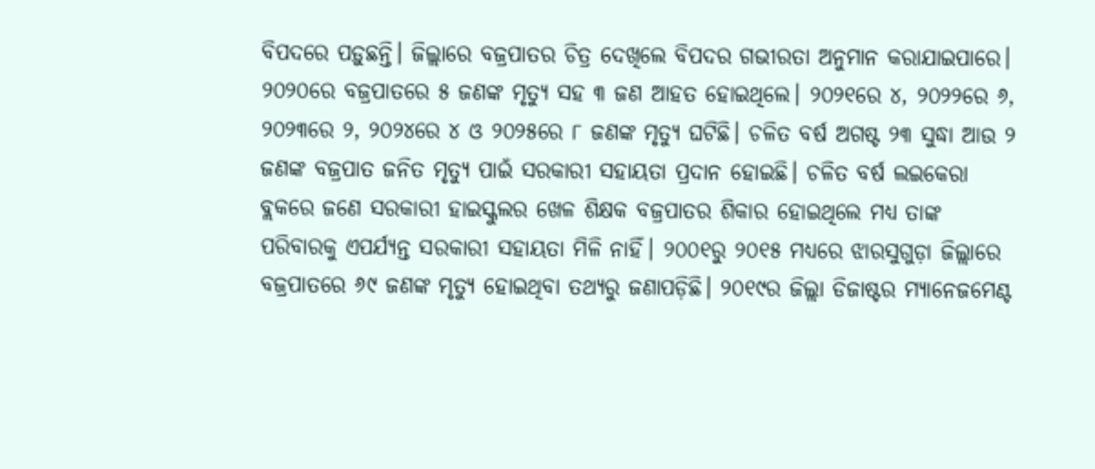ବିପଦରେ ପଡ଼ୁଛନ୍ତି। ଜିଲ୍ଲାରେ ବଜ୍ରପାତର ଚିତ୍ର ଦେଖିଲେ ବିପଦର ଗଭୀରତା ଅନୁମାନ କରାଯାଇପାରେ। ୨୦୨୦ରେ ବଜ୍ରପାତରେ ୫ ଜଣଙ୍କ ମୃତ୍ୟୁ ସହ ୩ ଜଣ ଆହତ ହୋଇଥିଲେ। ୨୦୨୧ରେ ୪, ୨୦୨୨ରେ ୬, ୨୦୨୩ରେ ୨, ୨୦୨୪ରେ ୪ ଓ ୨୦୨୫ରେ ୮ ଜଣଙ୍କ ମୃତ୍ୟୁ ଘଟିଛି। ଚଳିତ ବର୍ଷ ଅଗଷ୍ଟ ୨୩ ସୁଦ୍ଧା ଆଉ ୨ ଜଣଙ୍କ ବଜ୍ରପାତ ଜନିତ ମୃତ୍ୟୁ ପାଇଁ ସରକାରୀ ସହାୟତା ପ୍ରଦାନ ହୋଇଛି। ଚଳିତ ବର୍ଷ ଲଇକେରା ବ୍ଲକରେ ଜଣେ ସରକାରୀ ହାଇସ୍କୁଲର ଖେଳ ଶିକ୍ଷକ ବଜ୍ରପାତର ଶିକାର ହୋଇଥିଲେ ମଧ୍ୟ ତାଙ୍କ ପରିବାରକୁ ଏପର୍ଯ୍ୟନ୍ତ ସରକାରୀ ସହାୟତା ମିଳି ନାହିଁ। ୨୦୦୧ରୁ ୨୦୧୫ ମଧ୍ୟରେ ଝାରସୁଗୁଡ଼ା ଜିଲ୍ଲାରେ ବଜ୍ରପାତରେ ୬୯ ଜଣଙ୍କ ମୃତ୍ୟୁ ହୋଇଥିବା ତଥ୍ୟରୁ ଜଣାପଡ଼ିଛି। ୨୦୧୯ର ଜିଲ୍ଲା ଡିଜାଷ୍ଟର ମ୍ୟାନେଜମେଣ୍ଟ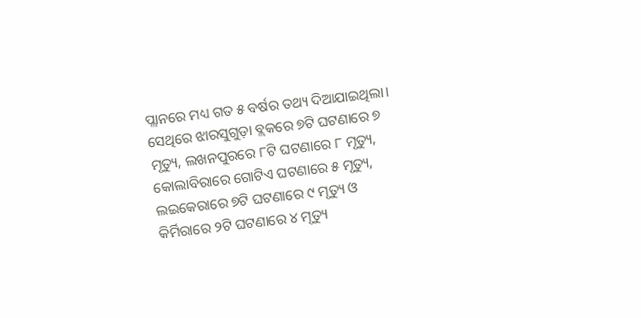ପ୍ଲାନରେ ମଧ୍ୟ ଗତ ୫ ବର୍ଷର ତଥ୍ୟ ଦିଆଯାଇଥିଲା। ସେଥିରେ ଝାରସୁଗୁଡ଼ା ବ୍ଲକରେ ୭ଟି ଘଟଣାରେ ୭ ମୃତ୍ୟୁ, ଲଖନପୁରରେ ୮ଟି ଘଟଣାରେ ୮ ମୃତ୍ୟୁ, କୋଲାବିରାରେ ଗୋଟିଏ ଘଟଣାରେ ୫ ମୃତ୍ୟୁ, ଲଇକେରାରେ ୭ଟି ଘଟଣାରେ ୯ ମୃତ୍ୟୁ ଓ କିର୍ମିରାରେ ୨ଟି ଘଟଣାରେ ୪ ମୃତ୍ୟୁ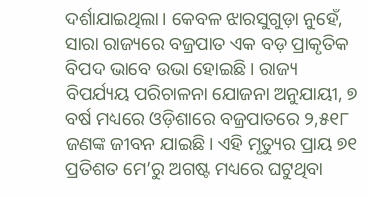ଦର୍ଶାଯାଇଥିଲା। କେବଳ ଝାରସୁଗୁଡ଼ା ନୁହେଁ, ସାରା ରାଜ୍ୟରେ ବଜ୍ରପାତ ଏକ ବଡ଼ ପ୍ରାକୃତିକ ବିପଦ ଭାବେ ଉଭା ହୋଇଛି। ରାଜ୍ୟ ବିପର୍ଯ୍ୟୟ ପରିଚାଳନା ଯୋଜନା ଅନୁଯାୟୀ, ୭ ବର୍ଷ ମଧ୍ୟରେ ଓଡ଼ିଶାରେ ବଜ୍ରପାତରେ ୨,୫୧୮ ଜଣଙ୍କ ଜୀବନ ଯାଇଛି। ଏହି ମୃତ୍ୟୁର ପ୍ରାୟ ୭୧ ପ୍ରତିଶତ ମେ’ରୁ ଅଗଷ୍ଟ ମଧ୍ୟରେ ଘଟୁଥିବା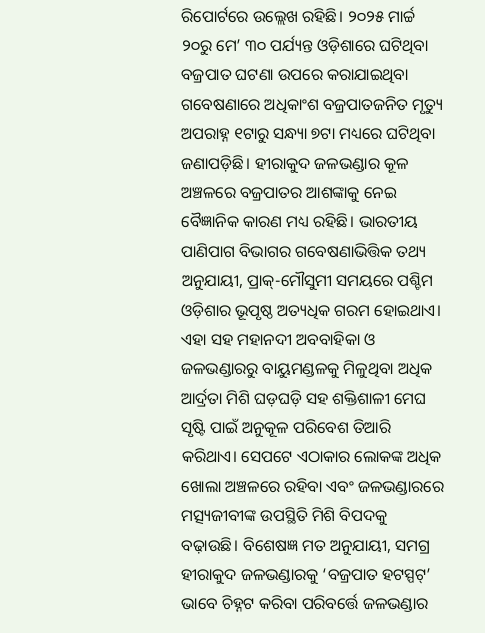ରିପୋର୍ଟରେ ଉଲ୍ଲେଖ ରହିଛି। ୨୦୨୫ ମାର୍ଚ୍ଚ ୨୦ରୁ ମେ’ ୩୦ ପର୍ଯ୍ୟନ୍ତ ଓଡ଼ିଶାରେ ଘଟିଥିବା ବଜ୍ରପାତ ଘଟଣା ଉପରେ କରାଯାଇଥିବା ଗବେଷଣାରେ ଅଧିକାଂଶ ବଜ୍ରପାତଜନିତ ମୃତ୍ୟୁ ଅପରାହ୍ନ ୧ଟାରୁ ସନ୍ଧ୍ୟା ୭ଟା ମଧ୍ୟରେ ଘଟିଥିବା ଜଣାପଡ଼ିଛି। ହୀରାକୁଦ ଜଳଭଣ୍ଡାର କୂଳ ଅଞ୍ଚଳରେ ବଜ୍ରପାତର ଆଶଙ୍କାକୁ ନେଇ ବୈଜ୍ଞାନିକ କାରଣ ମଧ୍ୟ ରହିଛି। ଭାରତୀୟ ପାଣିପାଗ ବିଭାଗର ଗବେଷଣାଭିତ୍ତିକ ତଥ୍ୟ ଅନୁଯାୟୀ, ପ୍ରାକ୍‌-ମୌସୁମୀ ସମୟରେ ପଶ୍ଚିମ ଓଡ଼ିଶାର ଭୂପୃଷ୍ଠ ଅତ୍ୟଧିକ ଗରମ ହୋଇଥାଏ। ଏହା ସହ ମହାନଦୀ ଅବବାହିକା ଓ ଜଳଭଣ୍ଡାରରୁ ବାୟୁମଣ୍ଡଳକୁ ମିଳୁଥିବା ଅଧିକ ଆର୍ଦ୍ରତା ମିଶି ଘଡ଼ଘଡ଼ି ସହ ଶକ୍ତିଶାଳୀ ମେଘ ସୃଷ୍ଟି ପାଇଁ ଅନୁକୂଳ ପରିବେଶ ତିଆରି କରିଥାଏ। ସେପଟେ ଏଠାକାର ଲୋକଙ୍କ ଅଧିକ ଖୋଲା ଅଞ୍ଚଳରେ ରହିବା ଏବଂ ଜଳଭଣ୍ଡାରରେ ମତ୍ସ୍ୟଜୀବୀଙ୍କ ଉପସ୍ଥିତି ମିଶି ବିପଦକୁ ବଢ଼ାଉଛି। ବିଶେଷଜ୍ଞ ମତ ଅନୁଯାୟୀ, ସମଗ୍ର ହୀରାକୁଦ ଜଳଭଣ୍ଡାରକୁ ‘ବଜ୍ରପାତ ହଟସ୍ପଟ୍‌’ ଭାବେ ଚିହ୍ନଟ କରିବା ପରିବର୍ତ୍ତେ ଜଳଭଣ୍ଡାର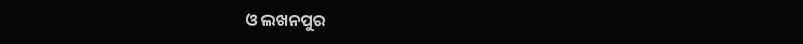ଓ ଲଖନପୁର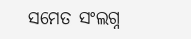ସମେତ ସଂଲଗ୍ନ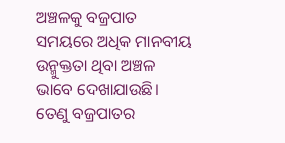ଅଞ୍ଚଳକୁ ବଜ୍ରପାତ ସମୟରେ ଅଧିକ ମାନବୀୟ ଉନ୍ମୁକ୍ତତା ଥିବା ଅଞ୍ଚଳ ଭାବେ ଦେଖାଯାଉଛି। ତେଣୁ ବଜ୍ରପାତର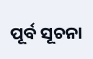ପୂର୍ବ ସୂଚନା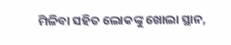ମିଳିବା ସହିତ ଲୋକଙ୍କୁ ଖୋଲା ସ୍ଥାନ,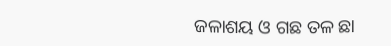ଜଳାଶୟ ଓ ଗଛ ତଳ ଛା